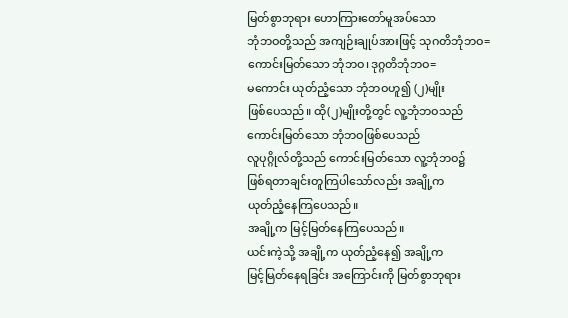မြတ်စွာဘုရား ဟောကြားတော်မူအပ်သော
ဘုံဘဝတို့သည် အကျဉ်းချုပ်အားဖြင့် သုဂတိဘုံဘဝ=
ကောင်းမြတ်သော ဘုံဘဝ၊ဒုဂ္ဂတိဘုံဘဝ=
မကောင်း ယုတ်ညံ့သော ဘုံဘဝဟူ၍ (၂)မျိုး
ဖြစ်ပေသည်။ ထို(၂)မျိုးတို့တွင် လူ့ဘုံဘဝသည်
ကောင်းမြတ်သော ဘုံဘဝဖြစ်ပေသည်
လူပုဂ္ဂိုလ်တို့သည် ကောင်းမြတ်သော လူ့ဘုံဘဝ၌
ဖြစ်ရတာချင်းတူကြပါသော်လည်း အချို့က
ယုတ်ညံ့နေကြပေသည်။
အချို့က မြင့်မြတ်နေကြပေသည်။
ယင်းကဲ့သို့ အချို့က ယုတ်ညံ့နေ၍ အချို့က
မြင့်မြတ်နေရခြင်း အကြောင်းကို မြတ်စွာဘုရား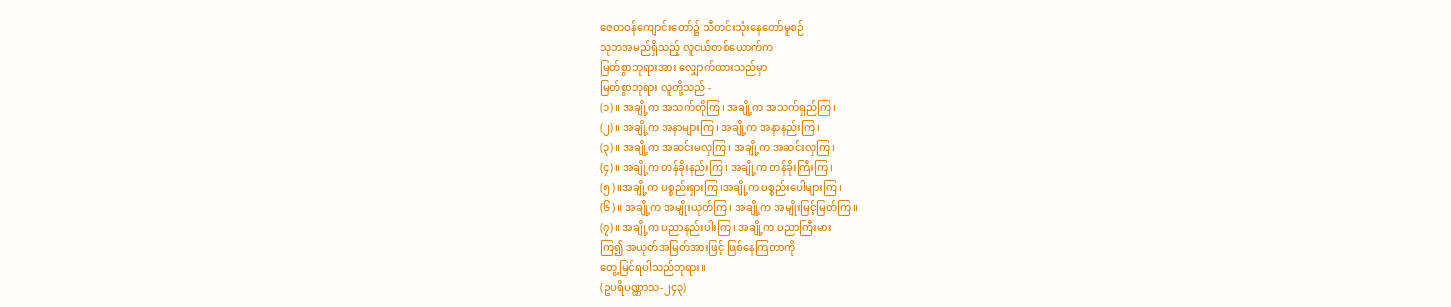ဇေတဝန်ကျောင်းတော်၌ သီတင်းသုံးနေတော်မူစဉ်
သုဘအမည်ရှိသည့် လူငယ်တစ်ယောက်က
မြတ်စွာဘုရားအား လျှောက်ထားသည်မှာ
မြတ်စွာဘုရား လူတို့သည် -
(၁)။ အချို့က အသက်တိုကြ၊ အချို့က အသက်ရှည်ကြ၊
(၂)။ အချို့က အနာများကြ၊ အချို့က အနာနည်းကြ၊
(၃)။ အချို့က အဆင်းမလှကြ၊ အချို့က အဆင်းလှကြ၊
(၄)။ အချို့က တန်ခိုးနည်းကြ၊ အချို့က တန်ခိုးကြီးကြ၊
(၅)။အချို့က ပစ္စည်းရှားကြ၊အချို့က ပစ္စည်းပေါများကြ၊
(၆)။ အချို့က အမျိုးယုတ်ကြ၊ အချို့က အမျိုးမြင့်မြတ်ကြ။
(၇)။ အချို့က ပညာနည်းပါးကြ၊ အချို့က ပညာကြီးမား
ကြ၍ အယုတ်အမြတ်အားဖြင့် ဖြစ်နေကြတာကို
တွေ့မြင်ရပါသည်ဘုရား။
(ဥပရိပဏ္ဏာသ-၂၄၃)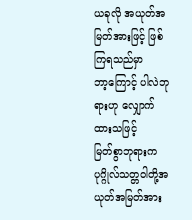ယခုလို အယုတ်အမြတ်အားဖြင့် ဖြစ်ကြရသည်မှာ
ဘာ့ကြောင့် ပါလဲဘုရားဟု လျှောက်ထားသဖြင့်
မြတ်စွာဘုရားက ပုဂ္ဂိုလ်သတ္တဝါတို့အယုတ်အမြတ်အား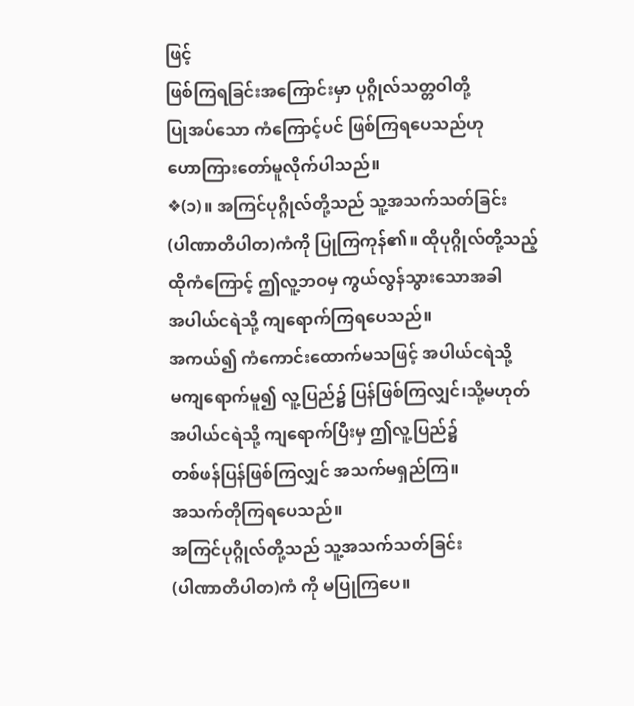ဖြင့်
ဖြစ်ကြရခြင်းအကြောင်းမှာ ပုဂ္ဂိုလ်သတ္တဝါတို့
ပြုအပ်သော ကံကြောင့်ပင် ဖြစ်ကြရပေသည်ဟု
ဟောကြားတော်မူလိုက်ပါသည်။
❖(၁)။ အကြင်ပုဂ္ဂိုလ်တို့သည် သူ့အသက်သတ်ခြင်း
(ပါဏာတိပါတ)ကံကို ပြုကြကုန်၏။ ထိုပုဂ္ဂိုလ်တို့သည့်
ထိုကံကြောင့် ဤလူ့ဘဝမှ ကွယ်လွန်သွားသောအခါ
အပါယ်ငရဲသို့ ကျရောက်ကြရပေသည်။
အကယ်၍ ကံကောင်းထောက်မသဖြင့် အပါယ်ငရဲသို့
မကျရောက်မူ၍ လူ့ပြည်၌ ပြန်ဖြစ်ကြလျှင်၊သို့မဟုတ်
အပါယ်ငရဲသို့ ကျရောက်ပြီးမှ ဤလူ့ပြည်၌
တစ်ဖန်ပြန်ဖြစ်ကြလျှင် အသက်မရှည်ကြ။
အသက်တိုကြရပေသည်။
အကြင်ပုဂ္ဂိုလ်တို့သည် သူ့အသက်သတ်ခြင်း
(ပါဏာတိပါတ)ကံ ကို မပြုကြပေ။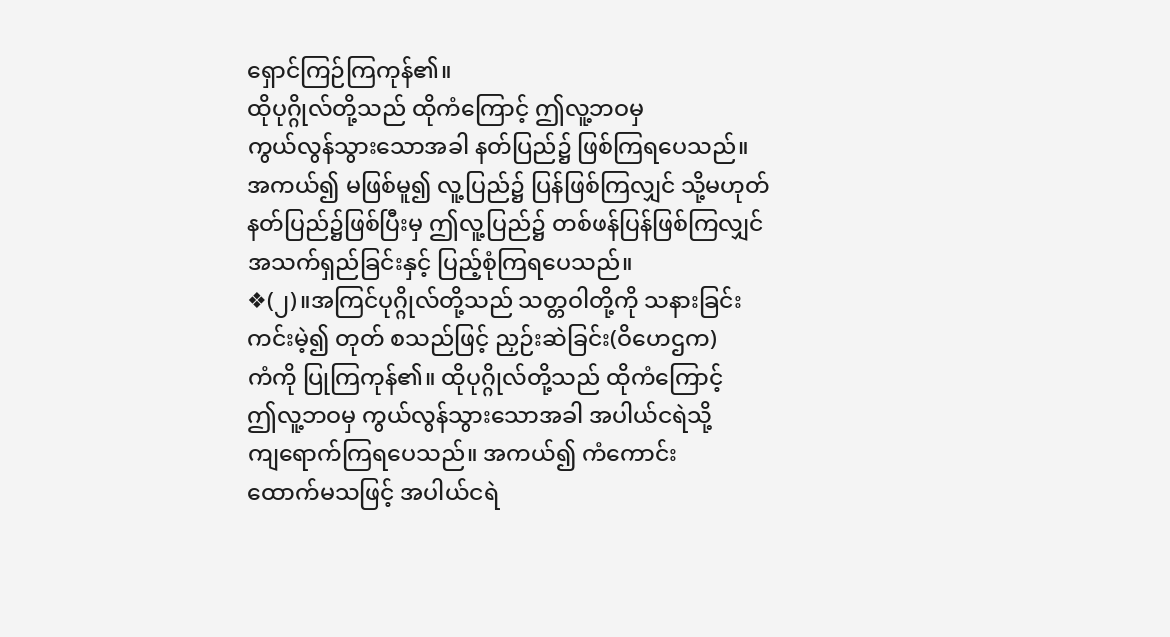ရှောင်ကြဉ်ကြကုန်၏။
ထိုပုဂ္ဂိုလ်တို့သည် ထိုကံကြောင့် ဤလူ့ဘဝမှ
ကွယ်လွန်သွားသောအခါ နတ်ပြည်၌ ဖြစ်ကြရပေသည်။
အကယ်၍ မဖြစ်မူ၍ လူ့ပြည်၌ ပြန်ဖြစ်ကြလျှင် သို့မဟုတ်
နတ်ပြည်၌ဖြစ်ပြီးမှ ဤလူ့ပြည်၌ တစ်ဖန်ပြန်ဖြစ်ကြလျှင်
အသက်ရှည်ခြင်းနှင့် ပြည့်စုံကြရပေသည်။
❖(၂)။အကြင်ပုဂ္ဂိုလ်တို့သည် သတ္တဝါတို့ကို သနားခြင်း
ကင်းမဲ့၍ တုတ် စသည်ဖြင့် ညှဉ်းဆဲခြင်း(ဝိဟေဌက)
ကံကို ပြုကြကုန်၏။ ထိုပုဂ္ဂိုလ်တို့သည် ထိုကံကြောင့်
ဤလူ့ဘဝမှ ကွယ်လွန်သွားသောအခါ အပါယ်ငရဲသို့
ကျရောက်ကြရပေသည်။ အကယ်၍ ကံကောင်း
ထောက်မသဖြင့် အပါယ်ငရဲ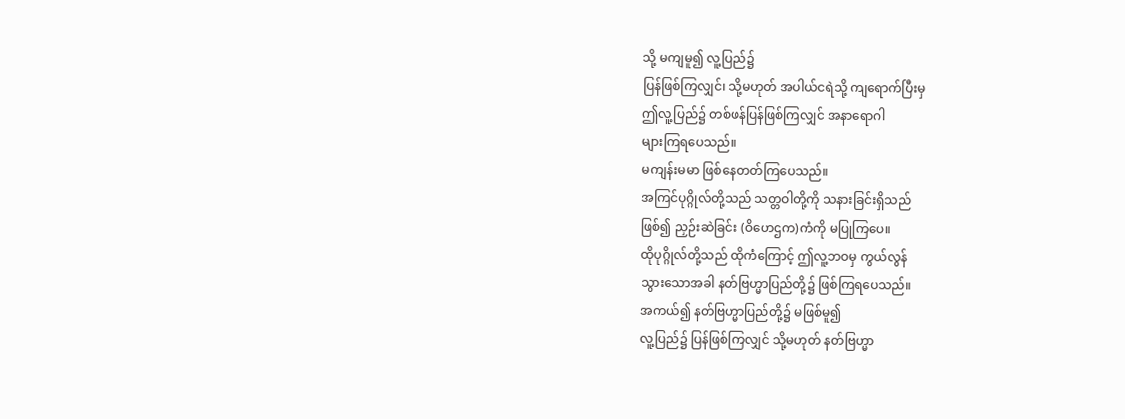သို့ မကျမူ၍ လူ့ပြည်၌
ပြန်ဖြစ်ကြလျှင်၊ သို့မဟုတ် အပါယ်ငရဲသို့ ကျရောက်ပြီးမှ
ဤလူ့ပြည်၌ တစ်ဖန်ပြန်ဖြစ်ကြလျှင် အနာရောဂါ
များကြရပေသည်။
မကျန်းမမာ ဖြစ်နေတတ်ကြပေသည်။
အကြင်ပုဂ္ဂိုလ်တို့သည် သတ္တဝါတို့ကို သနားခြင်းရှိသည်
ဖြစ်၍ ညှဉ်းဆဲခြင်း (ဝိဟေဌက)ကံကို မပြုကြပေ။
ထိုပုဂ္ဂိုလ်တို့သည် ထိုကံကြောင့် ဤလူ့ဘဝမှ ကွယ်လွန်
သွားသောအခါ နတ်ဗြဟ္မာပြည်တို့၌ ဖြစ်ကြရပေသည်။
အကယ်၍ နတ်ဗြဟ္မာပြည်တို့၌ မဖြစ်မူ၍
လူ့ပြည်၌ ပြန်ဖြစ်ကြလျှင် သို့မဟုတ် နတ်ဗြဟ္မာ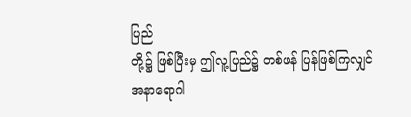ပြည်
တို့၌ ဖြစ်ပြီးမှ ဤလူ့ပြည်၌ တစ်ဖန် ပြန်ဖြစ်ကြလျှင်
အနာရောဂါ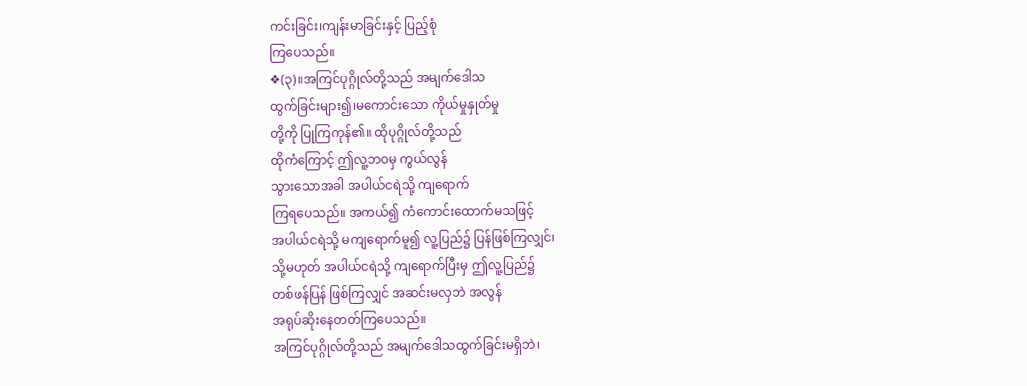ကင်းခြင်း၊ကျန်းမာခြင်းနှင့် ပြည့်စုံ
ကြပေသည်။
❖(၃)။အကြင်ပုဂ္ဂိုလ်တို့သည် အမျက်ဒေါသ
ထွက်ခြင်းများ၍၊မကောင်းသော ကိုယ်မှုနှုတ်မှု
တို့ကို ပြုကြကုန်၏။ ထိုပုဂ္ဂိုလ်တို့သည်
ထိုကံကြောင့် ဤလူ့ဘဝမှ ကွယ်လွန်
သွားသောအခါ အပါယ်ငရဲသို့ ကျရောက်
ကြရပေသည်။ အကယ်၍ ကံကောင်းထောက်မသဖြင့်
အပါယ်ငရဲသို့ မကျရောက်မူ၍ လူ့ပြည်၌ ပြန်ဖြစ်ကြလျှင်၊
သို့မဟုတ် အပါယ်ငရဲသို့ ကျရောက်ပြီးမှ ဤလူ့ပြည်၌
တစ်ဖန်ပြန် ဖြစ်ကြလျှင် အဆင်းမလှဘဲ အလွန်
အရုပ်ဆိုးနေတတ်ကြပေသည်။
အကြင်ပုဂ္ဂိုလ်တို့သည် အမျက်ဒေါသထွက်ခြင်းမရှိဘဲ၊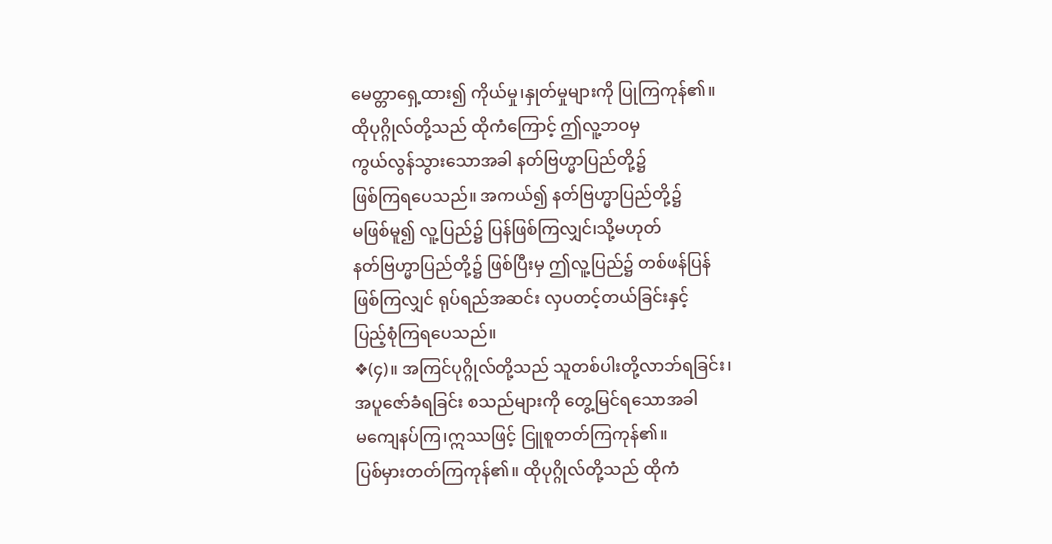မေတ္တာရှေ့ထား၍ ကိုယ်မှု၊နှုတ်မှုများကို ပြုကြကုန်၏။
ထိုပုဂ္ဂိုလ်တို့သည် ထိုကံကြောင့် ဤလူ့ဘဝမှ
ကွယ်လွန်သွားသောအခါ နတ်ဗြဟ္မာပြည်တို့၌
ဖြစ်ကြရပေသည်။ အကယ်၍ နတ်ဗြဟ္မာပြည်တို့၌
မဖြစ်မူ၍ လူ့ပြည်၌ ပြန်ဖြစ်ကြလျှင်၊သို့မဟုတ်
နတ်ဗြဟ္မာပြည်တို့၌ ဖြစ်ပြီးမှ ဤလူ့ပြည်၌ တစ်ဖန်ပြန်
ဖြစ်ကြလျှင် ရုပ်ရည်အဆင်း လှပတင့်တယ်ခြင်းနှင့်
ပြည့်စုံကြရပေသည်။
❖(၄)။ အကြင်ပုဂ္ဂိုလ်တို့သည် သူတစ်ပါးတို့လာဘ်ရခြင်း၊
အပူဇော်ခံရခြင်း စသည်များကို တွေ့မြင်ရသောအခါ
မကျေနပ်ကြ၊ဣဿဖြင့် ငြူစူတတ်ကြကုန်၏။
ပြစ်မှားတတ်ကြကုန်၏။ ထိုပုဂ္ဂိုလ်တို့သည် ထိုကံ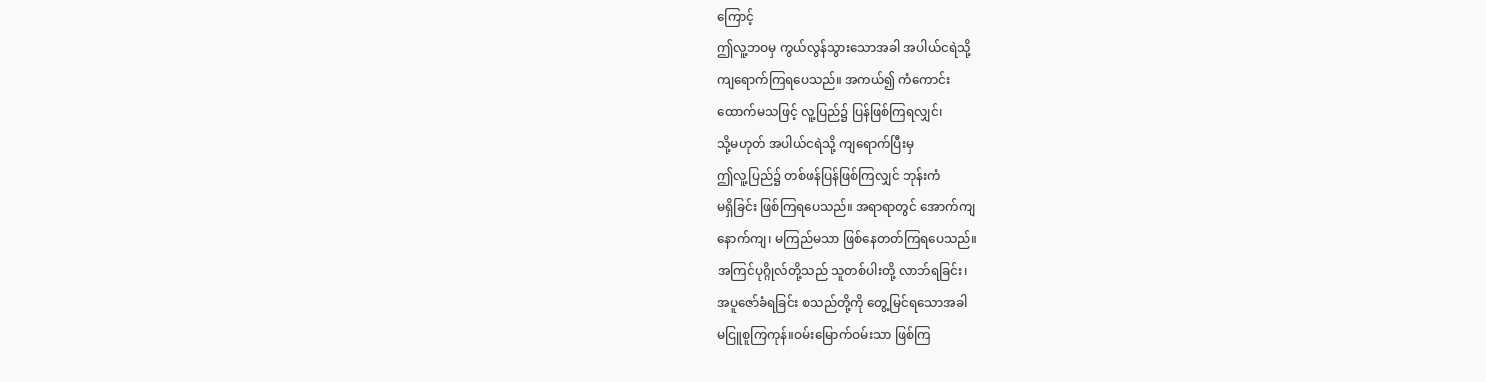ကြောင့်
ဤလူ့ဘဝမှ ကွယ်လွန်သွားသောအခါ အပါယ်ငရဲသို့
ကျရောက်ကြရပေသည်။ အကယ်၍ ကံကောင်း
ထောက်မသဖြင့် လူ့ပြည်၌ ပြန်ဖြစ်ကြရလျှင်၊
သို့မဟုတ် အပါယ်ငရဲသို့ ကျရောက်ပြီးမှ
ဤလူ့ပြည်၌ တစ်ဖန်ပြန်ဖြစ်ကြလျှင် ဘုန်းကံ
မရှိခြင်း ဖြစ်ကြရပေသည်။ အရာရာတွင် အောက်ကျ
နောက်ကျ၊ မကြည်မသာ ဖြစ်နေတတ်ကြရပေသည်။
အကြင်ပုဂ္ဂိုလ်တို့သည် သူတစ်ပါးတို့ လာဘ်ရခြင်း၊
အပူဇော်ခံရခြင်း စသည်တို့ကို တွေ့မြင်ရသောအခါ
မငြူစူကြကုန်။ဝမ်းမြောက်ဝမ်းသာ ဖြစ်ကြ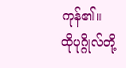ကုန်၏။
ထိုပုဂ္ဂိုလ်တို့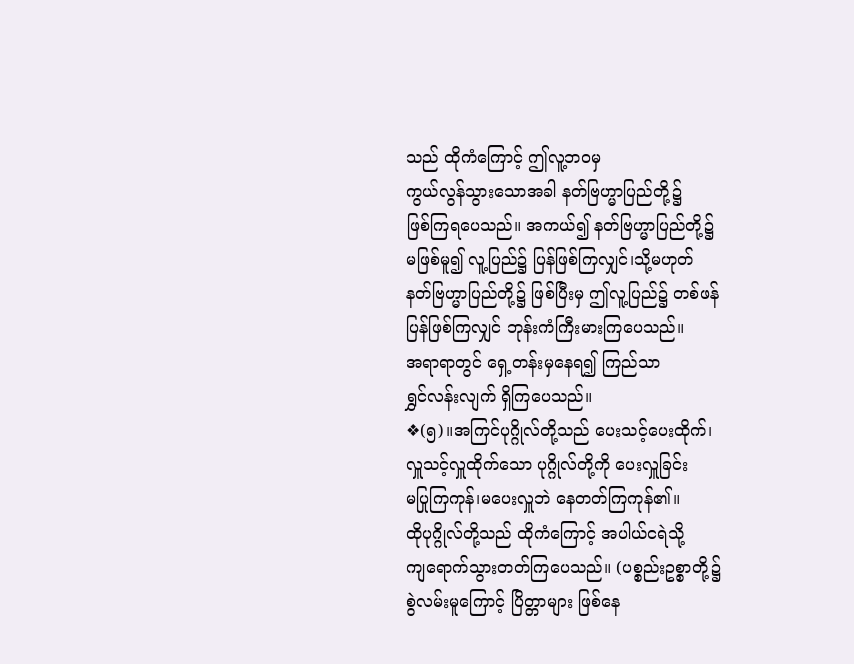သည် ထိုကံကြောင့် ဤလူ့ဘဝမှ
ကွယ်လွန်သွားသောအခါ နတ်ဗြဟ္မာပြည်တို့၌
ဖြစ်ကြရပေသည်။ အကယ်၍ နတ်ဗြဟ္မာပြည်တို့၌
မဖြစ်မူ၍ လူ့ပြည်၌ ပြန်ဖြစ်ကြလျှင်၊သို့မဟုတ်
နတ်ဗြဟ္မာပြည်တို့၌ ဖြစ်ပြီးမှ ဤလူ့ပြည်၌ တစ်ဖန်
ပြန်ဖြစ်ကြလျှင် ဘုန်းကံကြီးမားကြပေသည်။
အရာရာတွင် ရှေ့တန်းမှနေရ၍ ကြည်သာ
ရွှင်လန်းလျက် ရှိကြပေသည်။
❖(၅)။အကြင်ပုဂ္ဂိုလ်တို့သည် ပေးသင့်ပေးထိုက်၊
လှူသင့်လှူထိုက်သော ပုဂ္ဂိုလ်တို့ကို ပေးလှူခြင်း
မပြုကြကုန်၊မပေးလှူဘဲ နေတတ်ကြကုန်၏။
ထိုပုဂ္ဂိုလ်တို့သည် ထိုကံကြောင့် အပါယ်ငရဲသို့
ကျရောက်သွားတတ်ကြပေသည်။ (ပစ္စည်းဥစ္စာတို့၌
စွဲလမ်းမူကြောင့် ပြိတ္တာများ ဖြစ်နေ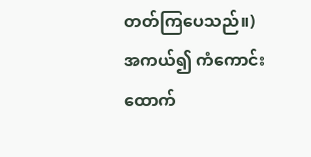တတ်ကြပေသည်။)
အကယ်၍ ကံကောင်းထောက်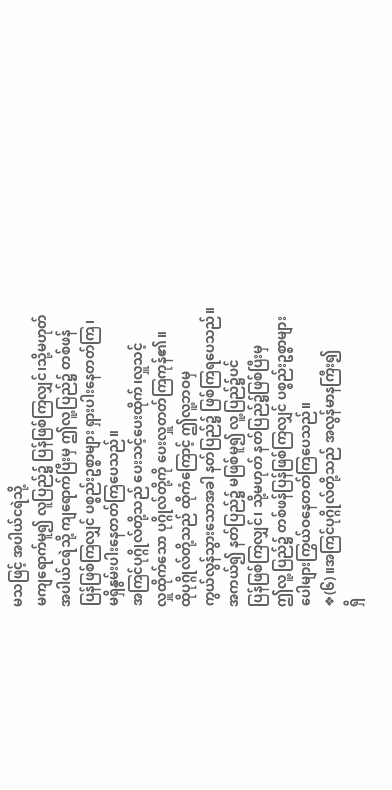မသဖြင့် အပါယ်ငရဲသို့
မကျရောက်မူ၍ လူပြည်၌ ပြန်ဖြစ်ကြလျှင်၊သို့မဟုတ်
အပါယ်ငရဲသို့ ကျရောက်ပြီးမှ ဤလူ့ပြည်၌ တစ်ဖန်
ပြန်ဖြစ်ကြလျှင် ပစ္စည်းဥစ္စာများ ရှားပါးနေတတ်ကြ၊
မရှိနွမ်းပါးနေတတ်ကြပေသည်။
အကြင်ပုဂ္ဂိုလ်တို့သည် ပေးသင့်ပေးထိုက်၊လှူသင့်
လှူထိုက်သော ပုဂ္ဂိုလ်တို့ကို ပေးလှူတတ်ကြကုန်၏။
ထိုပုဂ္ဂိုလ်တို့သည် ထိုကံကြောင့် ဤလူ့ဘဝမှ
ကွယ်လွန်သွားသောအခါ နတ်ပြည်၌ ဖြစ်ကြရပေသည်။
အကယ်၍ နတ်ပြည်၌ မဖြစ်မူ၍ လူ့ပြည်၌ပင်
ပြန်ဖြစ်ကြလျှင်၊ သို့မဟုတ် နတ်ပြည်၌ဖြစ်ပြီးမှ
ဤလူ့ပြည်၌ တစ်ဖန်ပြန်ဖြစ်ကြလျှင် ပစ္စည်းဥစ္စာများ
ပေါများကြွယ်ဝနေတတ်ကြပေသည်။
❖(၆)။အကြင်ပုဂ္ဂိုလ်တို့သည် အလွန်မာနကြီး၍
ရှိ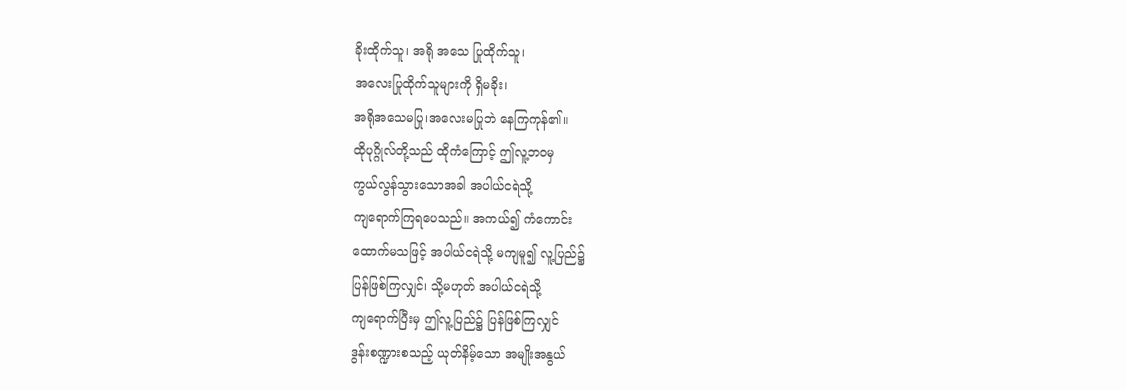ခိုးထိုက်သူ၊ အရို အသေ ပြုထိုက်သူ၊
အလေးပြုထိုက်သူများကို ရှိမခိုး၊
အရိုအသေမပြု၊အလေးမပြုဘဲ နေကြကုန်၏။
ထိုပုဂ္ဂိုလ်တို့သည် ထိုကံကြောင့် ဤလူ့ဘဝမှ
ကွယ်လွန်သွားသောအခါ အပါယ်ငရဲသို့
ကျရောက်ကြရပေသည်။ အကယ်၍ ကံကောင်း
ထောက်မသဖြင့် အပါယ်ငရဲသို့ မကျမူ၍ လူ့ပြည်၌
ပြန်ဖြစ်ကြလျှင်၊ သို့မဟုတ် အပါယ်ငရဲသို့
ကျရောက်ပြီးမှ ဤလူ့ပြည်၌ ပြန်ဖြစ်ကြလျှင်
ဒွန်းစဏ္ဍားစသည့် ယုတ်နိမ့်သော အမျိုးအနွယ်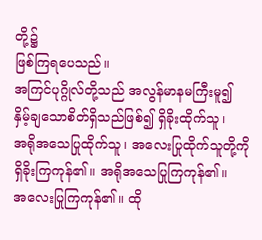တို့၌
ဖြစ်ကြရပေသည်။
အကြင်ပုဂ္ဂိုလ်တို့သည် အလွန်မာနမကြီးမူ၍
နှိမ့်ချသောစိတ်ရှိသည်ဖြစ်၍ ရှိခိုးထိုက်သူ၊
အရိုအသေပြုထိုက်သူ၊ အလေးပြုထိုက်သူတို့ကို
ရှိခိုးကြကုန်၏။ အရိုအသေပြုကြကုန်၏။
အလေးပြုကြကုန်၏။ ထို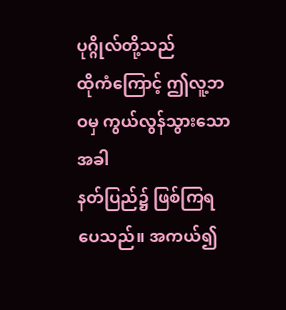ပုဂ္ဂိုလ်တို့သည်
ထိုကံကြောင့် ဤလူ့ဘဝမှ ကွယ်လွန်သွားသောအခါ
နတ်ပြည်၌ ဖြစ်ကြရပေသည်။ အကယ်၍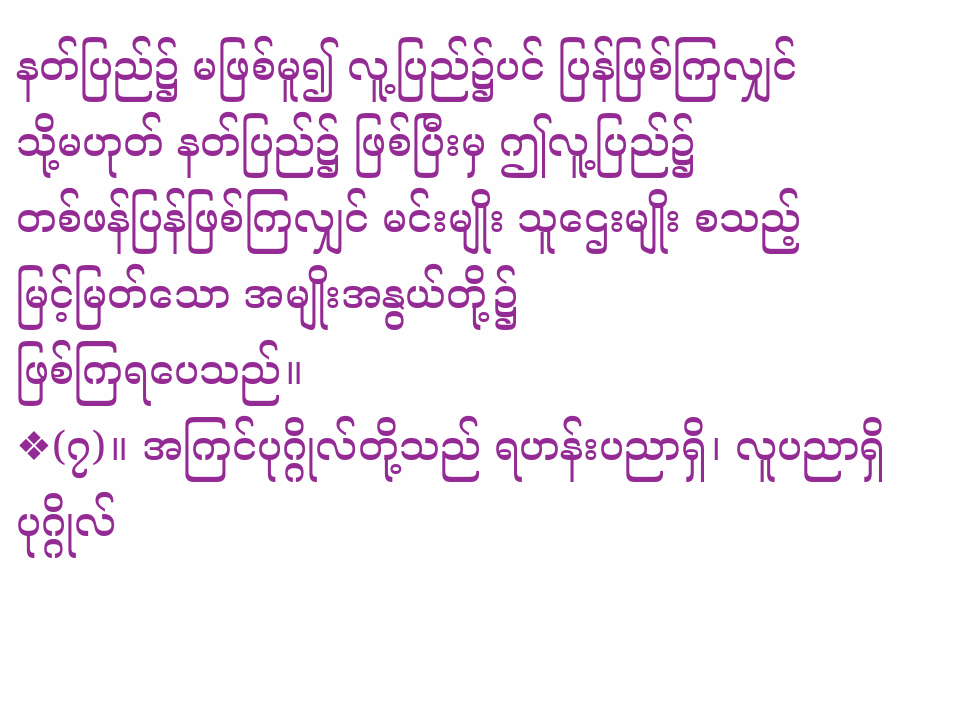နတ်ပြည်၌ မဖြစ်မူ၍ လူ့ပြည်၌ပင် ပြန်ဖြစ်ကြလျှင်
သို့မဟုတ် နတ်ပြည်၌ ဖြစ်ပြီးမှ ဤလူ့ပြည်၌
တစ်ဖန်ပြန်ဖြစ်ကြလျှင် မင်းမျိုး သူဌေးမျိုး စသည့်
မြင့်မြတ်သော အမျိုးအနွယ်တို့၌
ဖြစ်ကြရပေသည်။
❖(၇)။ အကြင်ပုဂ္ဂိုလ်တို့သည် ရဟန်းပညာရှိ၊ လူပညာရှိ
ပုဂ္ဂိုလ်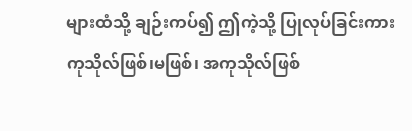များထံသို့ ချဉ်းကပ်၍ ဤကဲ့သို့ ပြုလုပ်ခြင်းကား
ကုသိုလ်ဖြစ်၊မဖြစ်၊ အကုသိုလ်ဖြစ်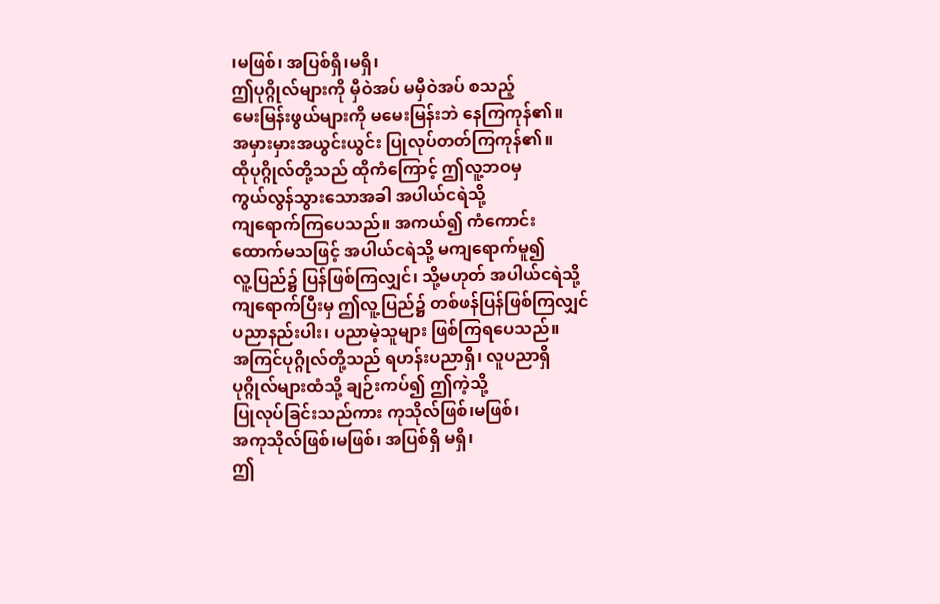၊မဖြစ်၊ အပြစ်ရှိ၊မရှိ၊
ဤပုဂ္ဂိုလ်များကို မှီဝဲအပ် မမှီဝဲအပ် စသည့်
မေးမြန်းဖွယ်များကို မမေးမြန်းဘဲ နေကြကုန်၏။
အမှားမှားအယွင်းယွင်း ပြုလုပ်တတ်ကြကုန်၏။
ထိုပုဂ္ဂိုလ်တို့သည် ထိုကံကြောင့် ဤလူ့ဘဝမှ
ကွယ်လွန်သွားသောအခါ အပါယ်ငရဲသို့
ကျရောက်ကြပေသည်။ အကယ်၍ ကံကောင်း
ထောက်မသဖြင့် အပါယ်ငရဲသို့ မကျရောက်မူ၍
လူ့ပြည်၌ ပြန်ဖြစ်ကြလျှင်၊ သို့မဟုတ် အပါယ်ငရဲသို့
ကျရောက်ပြီးမှ ဤလူ့ပြည်၌ တစ်ဖန်ပြန်ဖြစ်ကြလျှင်
ပညာနည်းပါး၊ ပညာမဲ့သူများ ဖြစ်ကြရပေသည်။
အကြင်ပုဂ္ဂိုလ်တို့သည် ရဟန်းပညာရှိ၊ လူပညာရှိ
ပုဂ္ဂိုလ်များထံသို့ ချဉ်းကပ်၍ ဤကဲ့သို့
ပြုလုပ်ခြင်းသည်ကား ကုသိုလ်ဖြစ်၊မဖြစ်၊
အကုသိုလ်ဖြစ်၊မဖြစ်၊ အပြစ်ရှိ မရှိ၊
ဤ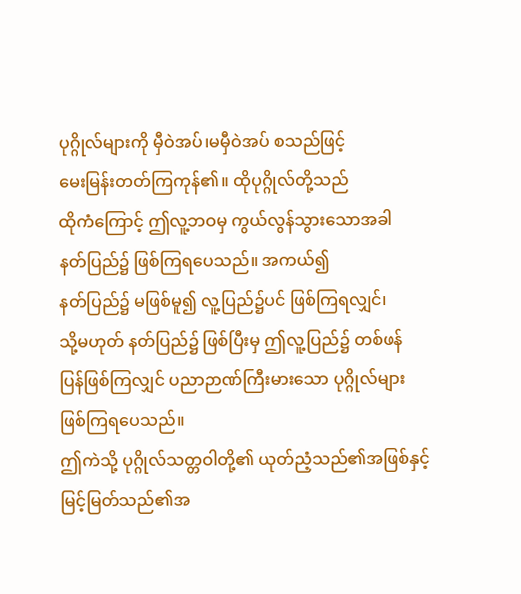ပုဂ္ဂိုလ်များကို မှီဝဲအပ်၊မမှီဝဲအပ် စသည်ဖြင့်
မေးမြန်းတတ်ကြကုန်၏။ ထိုပုဂ္ဂိုလ်တို့သည်
ထိုကံကြောင့် ဤလူ့ဘဝမှ ကွယ်လွန်သွားသောအခါ
နတ်ပြည်၌ ဖြစ်ကြရပေသည်။ အကယ်၍
နတ်ပြည်၌ မဖြစ်မူ၍ လူ့ပြည်၌ပင် ဖြစ်ကြရလျှင်၊
သို့မဟုတ် နတ်ပြည်၌ ဖြစ်ပြီးမှ ဤလူ့ပြည်၌ တစ်ဖန်
ပြန်ဖြစ်ကြလျှင် ပညာဉာဏ်ကြီးမားသော ပုဂ္ဂိုလ်များ
ဖြစ်ကြရပေသည်။
ဤကဲသို့ ပုဂ္ဂိုလ်သတ္တဝါတို့၏ ယုတ်ညံ့သည်၏အဖြစ်နှင့်
မြင့်မြတ်သည်၏အ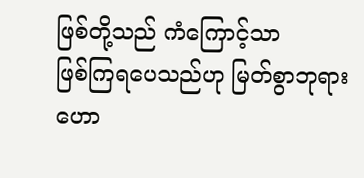ဖြစ်တို့သည် ကံကြောင့်သာ
ဖြစ်ကြရပေသည်ဟု မြတ်စွာဘုရား ဟော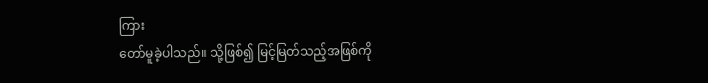ကြား
တော်မူခဲ့ပါသည်။ သို့ဖြစ်၍ မြင့်မြတ်သည့်အဖြစ်ကို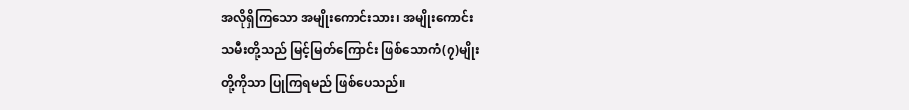အလိုရှိကြသော အမျိုးကောင်းသား၊ အမျိုးကောင်း
သမီးတို့သည် မြင့်မြတ်ကြောင်း ဖြစ်သောကံ(၇)မျိုး
တို့ကိုသာ ပြုကြရမည် ဖြစ်ပေသည်။